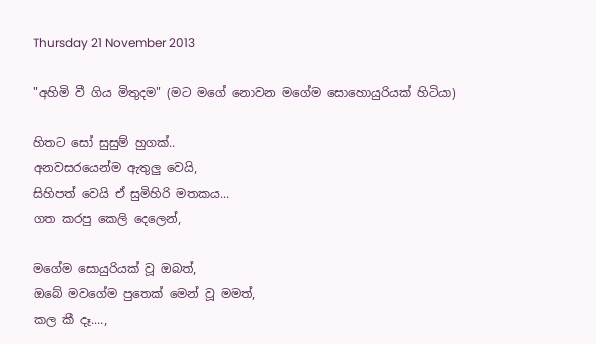Thursday 21 November 2013

"අහිමි වී ගිය මිතුදම" (මට මගේ නොවන මගේම සොහොයුරියක් හිටියා)

හිතට සෝ සුසුම් හුගක්..
අනවසරයෙන්ම ඇතුලු වෙයි,
සිහිපත් වෙයි ඒ සුමිහිරි මතකය...
ගත කරපු කෙලි දෙලෙන්,

මගේම සොයුරියක් වූ ඔබත්,
ඔබේ මවගේම පුතෙක් මෙන් වූ මමත්,
කල කී දෑ....,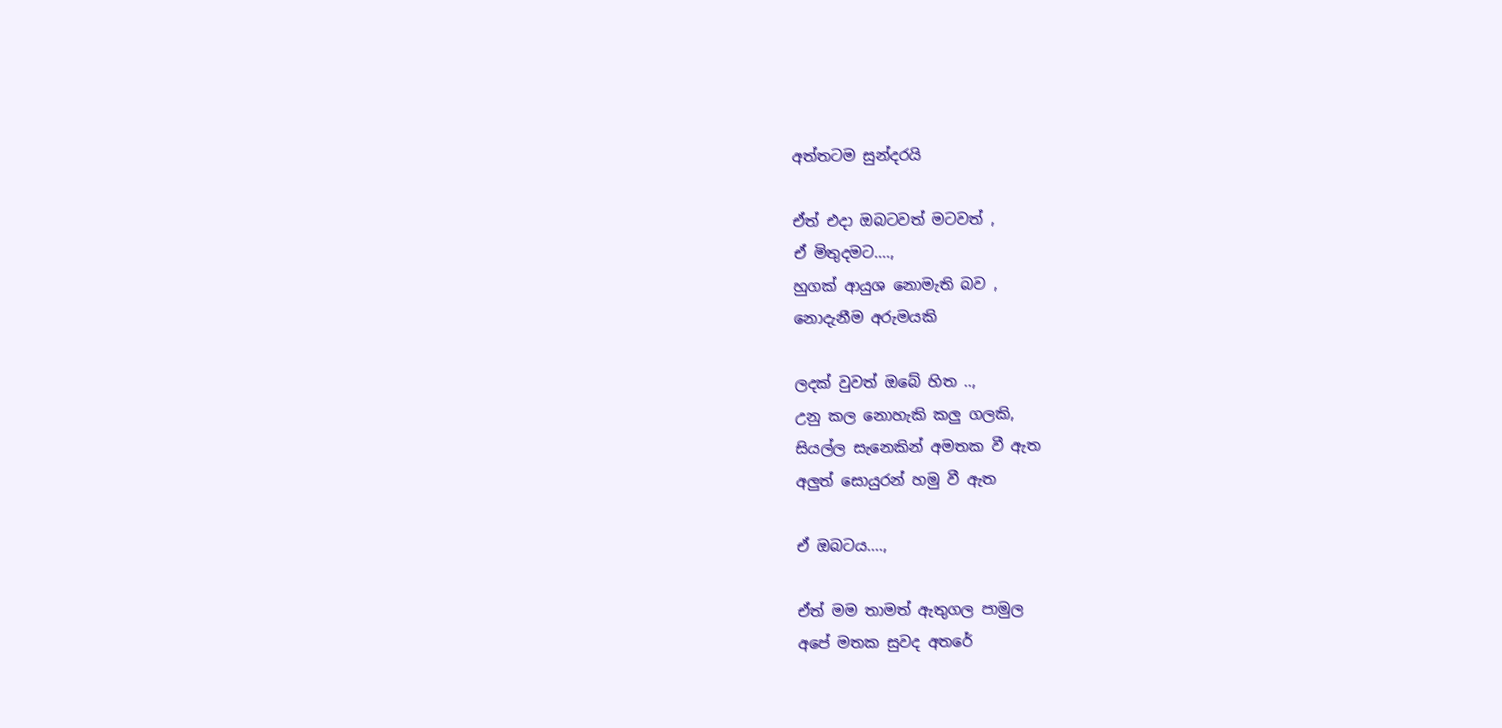අත්තටම සුන්දරයි

ඒත් එදා ඔබටවත් මටවත් ,
ඒ මිතුදමට....,
හුගක් ආයුශ නොමැති බව ,
නොදැනීම අරුමයකි

ලදක් වුවත් ඔබේ හිත ..,
උනු කල නොහැකි කලු ගලකි,
සියල්ල සැනෙකින් අමතක වී ඇත
අලුත් සොයුරන් හමු වී ඇත

ඒ ඔබටය....,

ඒත් මම තාමත් ඇතුගල පාමුල
අපේ මතක සුවද අතරේ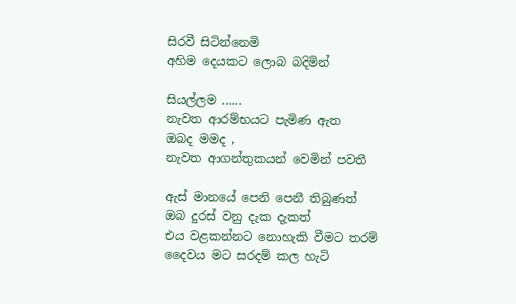සිරවී සිටින්නෙමි
අහිම දෙයකට ලොබ බදිමින්

සියල්ලම ......
නැවත ආරම්භයට පැමිණ ඇත
ඔබද මමද ,
නැවත ආගන්තුකයන් වෙමින් පවතී

ඇස් මානයේ පෙනි පෙනී තිබුණත්
ඔබ දුරස් වනු දැක දැකත්
එය වළකන්නට නොහැකි වීමට තරම්
දෛවය මට සරදම් කල හැටි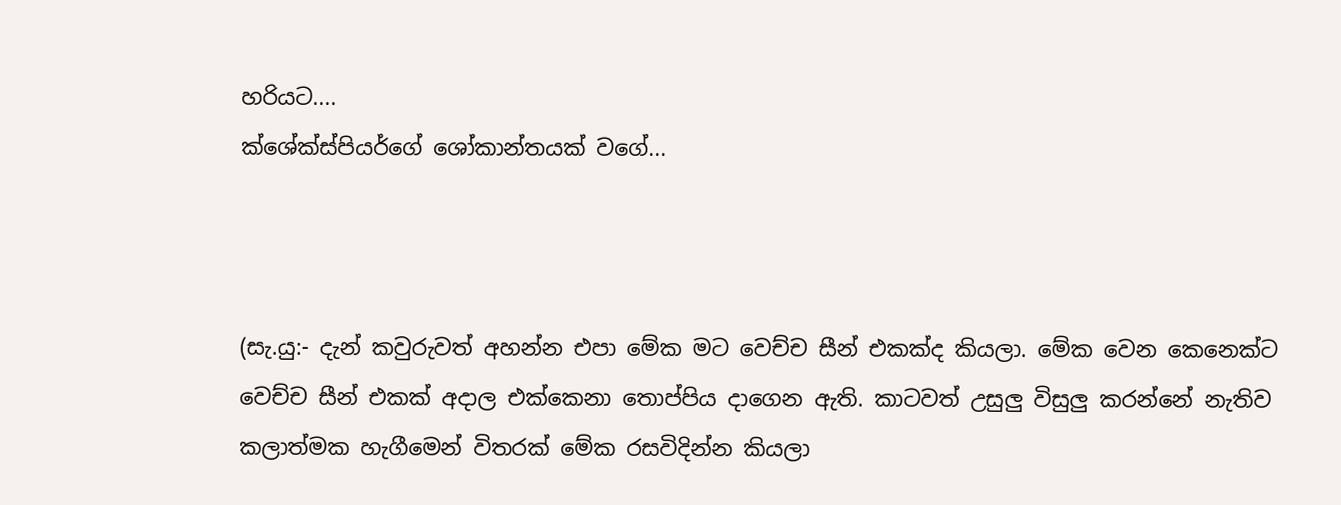හරියට....
ක්ශේක්ස්පියර්ගේ ශෝකාන්තයක් වගේ...



(සැ.යු:- දැන් කවුරුවත් අහන්න එපා මේක මට වෙච්ච සීන් එකක්ද කියලා. මේක වෙන කෙනෙක්ට වෙච්ච සීන් එකක් අදාල එක්කෙනා තොප්පිය දාගෙන ඇති. කාටවත් උසුලු විසුලු කරන්නේ නැතිව කලාත්මක හැගීමෙන් විතරක් මේක රසවිදින්න කියලා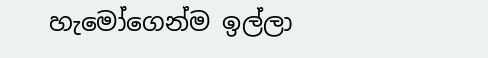හැමෝගෙන්ම ඉල්ලා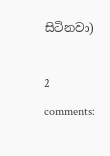සිටිනවා)

2 comments: